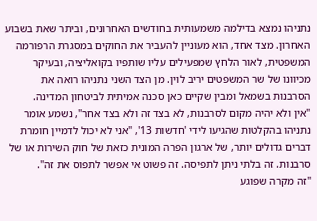נתניהו נמצא בדילמה משמעותית בחודשים האחרונים, וביתר שאת בשבוע האחרון. מצד אחד, הוא מעוניין להעביר את החוקים במסגרת הרפורמה המשפטית, לאור הלחץ שמפעילים עליו שותפיו בקואליציה, ובעיקר מכיוונו של שר המשפטים יריב לוין. מן הצד השני נתניהו רואה את הסרבנות בשמאל ומבין שקיים כאן סכנה אמיתית לביטחון המדינה.
"אין ולא יהיה מקום לסרבנות, לא בצד זה ולא בצד אחר", נשמע אומר נתניהו בהקלטות שהגיעו לידי 'חדשות 13', "אני לא יכול לדמיין חומרת דברים גדולים יותר, של ארגון הפרה המונית כזאת של חוק השירות או של סרבנות. זה בלתי ניתן לתפיסה. זה פשוט אי אפשר לתפוס את זה".
"זה מקרה שפוגע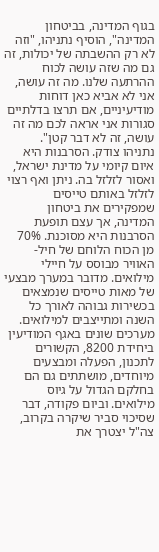בגוף המדינה, בביטחון המדינה", הוסיף נתניהו, "וזה לא רק ההשבתה של יכולות, זה גם מה שזה עושה לכוח ההרתעה שלנו. מה זה עושה, אני לא אביא כאן דוחות מודיעיניים, אם תרצו בדלתיים סגורות אני אראה לכם מה זה עושה, זה לא דבר קטן".
נתניהו צודק. הסרבנות היא איום קיומי על מדינת ישראל, ואסור לזלזל בה. ניתן ואף רצוי לזלזל באותם טייסים שמפקירים את ביטחון המדינה, אך עצם תופעת הסרבנות היא מסוכנת. 70% מן הכוח הלוחם של חיל-האוויר מבוסס על חיילי מילואים. מדובר במערך מבצעי של מאות טייסים שנמצאים בכשירות גבוהה לאורך כל השנה ומתייצבים למילואים. מערכים שונים באגף המודיעין ביחידת 8200, הקשורים לתכנון, הפעלה ומבצעים מיוחדים, מושתתים גם הם בחלקם הגדול על גיוס מילואים. וביום פקודה, דבר שסיכוי סביר שיקרה בקרוב, צה"ל יצטרך את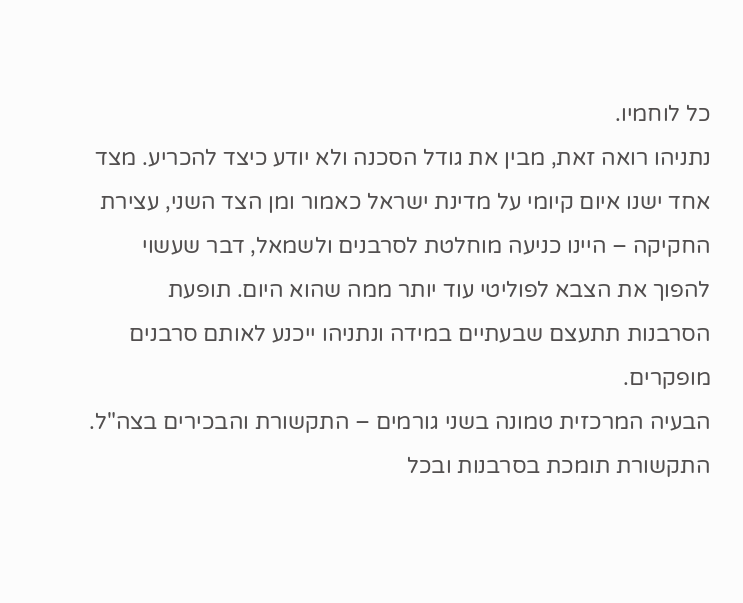כל לוחמיו.
נתניהו רואה זאת, מבין את גודל הסכנה ולא יודע כיצד להכריע. מצד אחד ישנו איום קיומי על מדינת ישראל כאמור ומן הצד השני, עצירת החקיקה – היינו כניעה מוחלטת לסרבנים ולשמאל, דבר שעשוי להפוך את הצבא לפוליטי עוד יותר ממה שהוא היום. תופעת הסרבנות תתעצם שבעתיים במידה ונתניהו ייכנע לאותם סרבנים מופקרים.
הבעיה המרכזית טמונה בשני גורמים – התקשורת והבכירים בצה"ל. התקשורת תומכת בסרבנות ובכל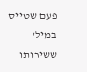פעם שטייס במיל' ששירותו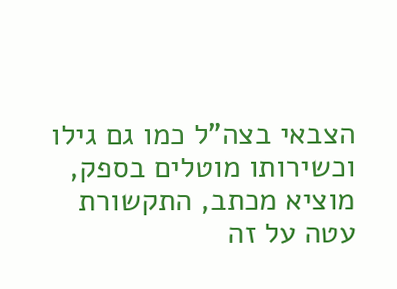הצבאי בצה"ל כמו גם גילו וכשירותו מוטלים בספק, מוציא מכתב, התקשורת עטה על זה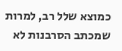כמוצא שלל רב, למרות שמכתב הסרבנות לא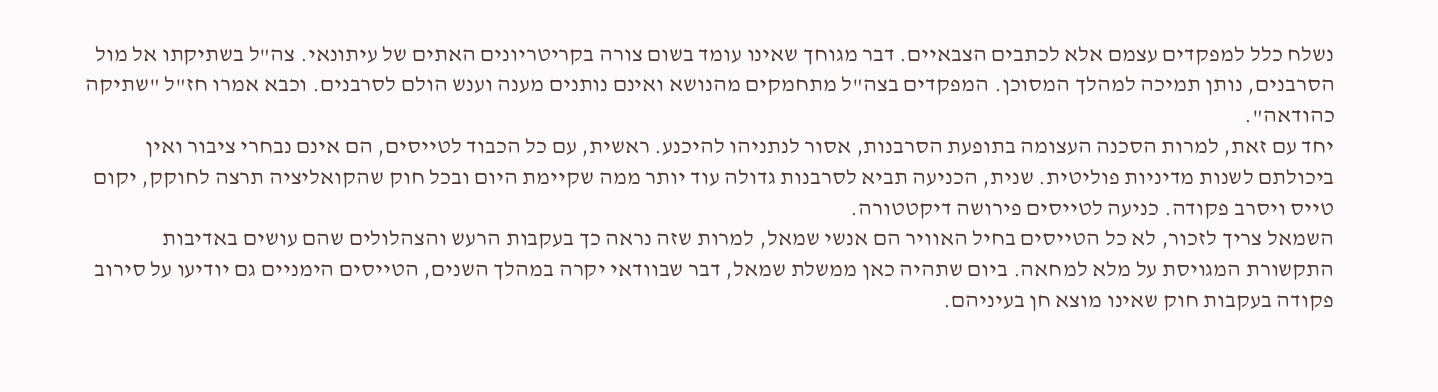נשלח כלל למפקדים עצמם אלא לכתבים הצבאיים. דבר מגוחך שאינו עומד בשום צורה בקריטריונים האתים של עיתונאי. צה"ל בשתיקתו אל מול הסרבנים, נותן תמיכה למהלך המסוכן. המפקדים בצה"ל מתחמקים מהנושא ואינם נותנים מענה וענש הולם לסרבנים. וכבא אמרו חז"ל "שתיקה כהודאה".
יחד עם זאת, למרות הסכנה העצומה בתופעת הסרבנות, אסור לנתניהו להיכנע. ראשית, עם כל הכבוד לטייסים, הם אינם נבחרי ציבור ואין ביכולתם לשנות מדיניות פוליטית. שנית, הכניעה תביא לסרבנות גדולה עוד יותר ממה שקיימת היום ובכל חוק שהקואליציה תרצה לחוקק, יקום טייס ויסרב פקודה. כניעה לטייסים פירושה דיקטטורה.
השמאל צריך לזכור, לא כל הטייסים בחיל האוויר הם אנשי שמאל, למרות שזה נראה כך בעקבות הרעש והצהלולים שהם עושים באדיבות התקשורת המגויסת על מלא למחאה. ביום שתהיה כאן ממשלת שמאל, דבר שבוודאי יקרה במהלך השנים, הטייסים הימניים גם יודיעו על סירוב פקודה בעקבות חוק שאינו מוצא חן בעיניהם.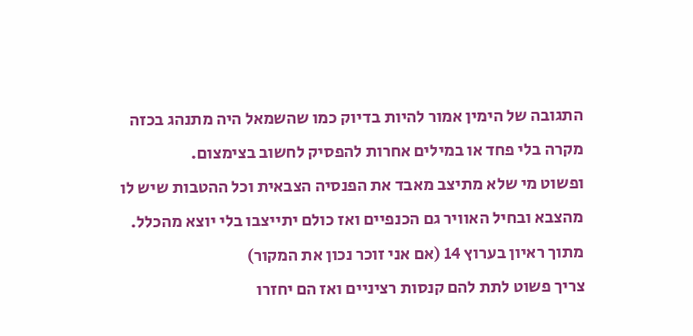התגובה של הימין אמור להיות בדיוק כמו שהשמאל היה מתנהג בכזה מקרה בלי פחד או במילים אחרות להפסיק לחשוב בצימצום.
ופשוט מי שלא מתיצב מאבד את הפנסיה הצבאית וכל ההטבות שיש לו מהצבא ובחיל האוויר גם הכנפיים ואז כולם יתייצבו בלי יוצא מהכלל.
מתוך ראיון בערוץ 14 (אם אני זוכר נכון את המקור)
צריך פשוט לתת להם קנסות רציניים ואז הם יחזרו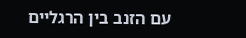עם הזנב בין הרגליים